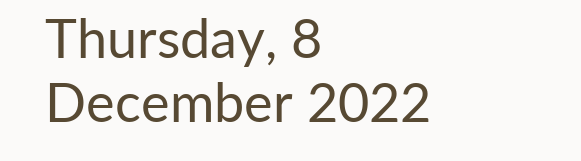Thursday, 8 December 2022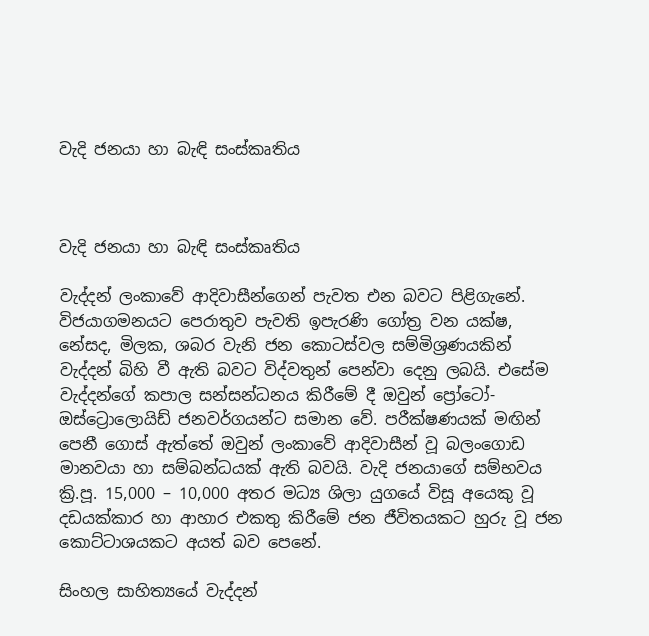වැදි ජනයා හා බැඳි සංස්කෘතිය



වැදි ජනයා හා බැඳි සංස්කෘතිය

වැද්දන් ලංකාවේ ආදිවාසීන්ගෙන් පැවත එන බවට පිළිගැනේ. විජයාගමනයට පෙරාතුව පැවති ඉපැරණි ගෝත්‍ර වන යක්ෂ, නේසද, මිලක, ශබර වැනි ජන කොටස්වල සම්මිශ්‍රණයකින් වැද්දන් බිහි වී ඇති බවට විද්වතුන් පෙන්වා දෙනු ලබයි. එසේම වැද්දන්ගේ කපාල සන්සන්ධනය කිරීමේ දී ඔවුන් ප්‍රෝටෝ-ඔස්ට්‍රොලොයිඩ් ජනවර්ගයන්ට සමාන වේ. පරීක්ෂණයක් මඟින් පෙනී ගොස් ඇත්තේ ඔවුන් ලංකාවේ ආදිවාසීන් වූ බලංගොඩ මානවයා හා සම්බන්ධයක් ඇති බවයි. වැදි ජනයාගේ සම්භවය ක්‍රි.පූ. 15,000 – 10,000 අතර මධ්‍ය ශිලා යුගයේ විසූ අයෙකු වූ දඩයක්කාර හා ආහාර එකතු කිරීමේ ජන ජීවිතයකට හුරු වූ ජන කොට්ටාශයකට අයත් බව පෙනේ.

සිංහල සාහිත්‍යයේ වැද්දන්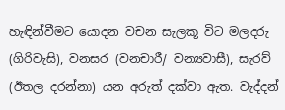හැඳින්වීමට යොදන වචන සැලකූ විට මලදරු (ගිරිවැසි), වනසර (වනචාරී/ වන්‍යවාසී), සැරව් (ඊතල දරන්නා) යන අරුත් දක්වා ඇත. වැද්දන්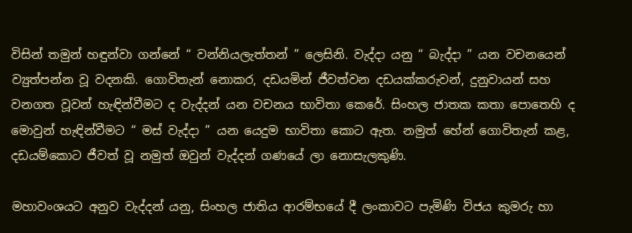විසින් තමුන් හඳුන්වා ගන්නේ “ වන්නියලැත්තන් ” ලෙසිනි. වැද්දා යනු “ බැද්දා ” යන වචනයෙන් ව්‍යුත්පන්න වූ වදනකි. ගොවිතැන් නොකර, දඩයමින් ජීවත්වන දඩයක්කරුවන්, දුනුවායන් සහ වනගත වූවන් හැඳින්වීමට ද වැද්දන් යන වචනය භාවිතා කෙරේ. සිංහල ජාතක කතා පොතෙහි ද මොවුන් හැඳින්වීමට “ මස් වැද්දා ” යන යෙදුම භාවිතා කොට ඇත. නමුත් හේන් ගොවිතැන් කළ, දඩයම්කොට ජීවත් වූ නමුත් ඔවුන් වැද්දන් ගණයේ ලා නොසැලකුණි.

මහාවංශයට අනුව වැද්දන් යනු, සිංහල ජාතිය ආරම්භයේ දී ලංකාවට පැමිණි විජය කුමරු හා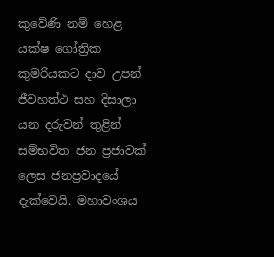කුවේණි නම් හෙළ යක්ෂ ගෝත්‍රික කුමරියකට දාව උපන් ජීවහත්ථ සහ දිසාලා යන දරුවන් තුළින් සම්භවිත ජන ප්‍රජාවක් ලෙස ජනප්‍රවාදයේ දැක්වෙයි. මහාවංශය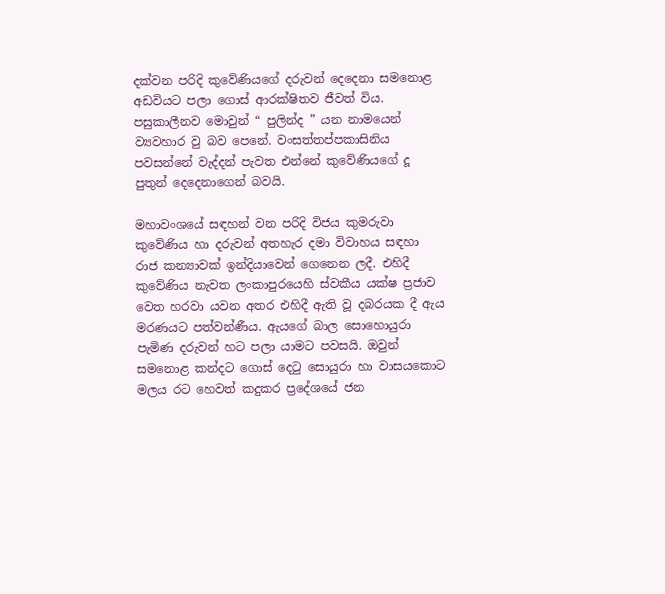දක්වන පරිදි කුවේණියගේ දරුවන් දෙදෙනා සමනොළ අඩවියට පලා ගොස් ආරක්ෂිතව ජීවත් විය. පසුකාලීනව මොවුන් “ පුලින්ද ” යන නාමයෙන් ව්‍යවහාර වු බව පෙනේ. වංසත්තප්පකාසිනිය පවසන්නේ වැද්දන් පැවත එන්නේ කුවේණියගේ දූ පුතුන් දෙදෙනාගෙන් බවයි.

මහාවංශයේ සඳහන් වන පරිදි විජය කුමරුවා කුවේණිය හා දරුවන් අතහැර දමා විවාහය සඳහා රාජ කන්‍යාවක් ඉන්දියාවෙන් ගෙනෙන ලදී. එහිදී කුවේණිය නැවත ලංකාපුරයෙහි ස්වකීය යක්ෂ ප්‍රජාව වෙත හරවා යවන අතර එහිදී ඇති වූ දබරයක දී ඇය මරණයට පත්වන්ණීය. ඇයගේ බාල සොහොයුරා පැමිණ දරුවන් හට පලා යාමට පවසයි. ඔවුන් සමනොළ කන්දට ගොස් දෙටු සොයුරා හා වාසයකොට මලය රට හෙවත් කදුකර ප්‍රදේශයේ ජන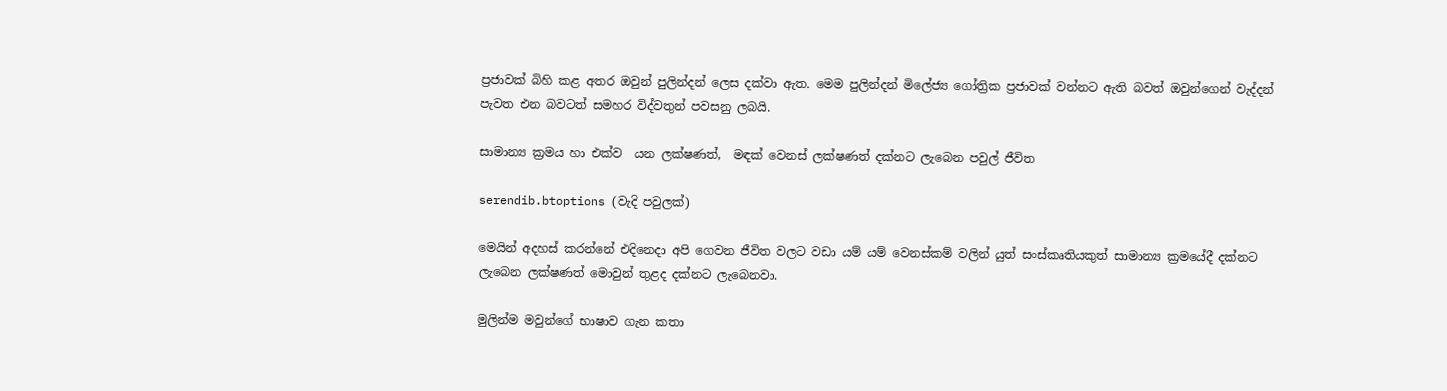ප්‍රජාවක් බිහි කළ අතර ඔවුන් පුලින්දන් ලෙස දක්වා ඇත. මෙම පුලින්දන් මිලේජ්‍ය ගෝත්‍රික ප්‍රජාවක් වන්නට ඇති බවත් ඔවුන්ගෙන් වැද්දන් පැවත එන බවටත් සමහර විද්වතුන් පවසනු ලබයි.

සාමාන්‍ය ක්‍රමය හා එක්ව  යන ලක්ෂණත්,  මඳක් වෙනස් ලක්ෂණත් දක්නට ලැබෙන පවුල් ජීවිත

serendib.btoptions (වැදි පවුලක්)

මෙයින් අදහස් කරන්නේ එදිනෙදා අපි ගෙවන ජීවිත වලට වඩා යම් යම් වෙනස්කම් වලින් යුත් සංස්කෘතියකුත් සාමාන්‍ය ක්‍රමයේදී දක්නට ලැබෙන ලක්ෂණත් මොවුන් තුළද දක්නට ලැබෙනවා.

මුලින්ම මවුන්ගේ භාෂාව ගැන කතා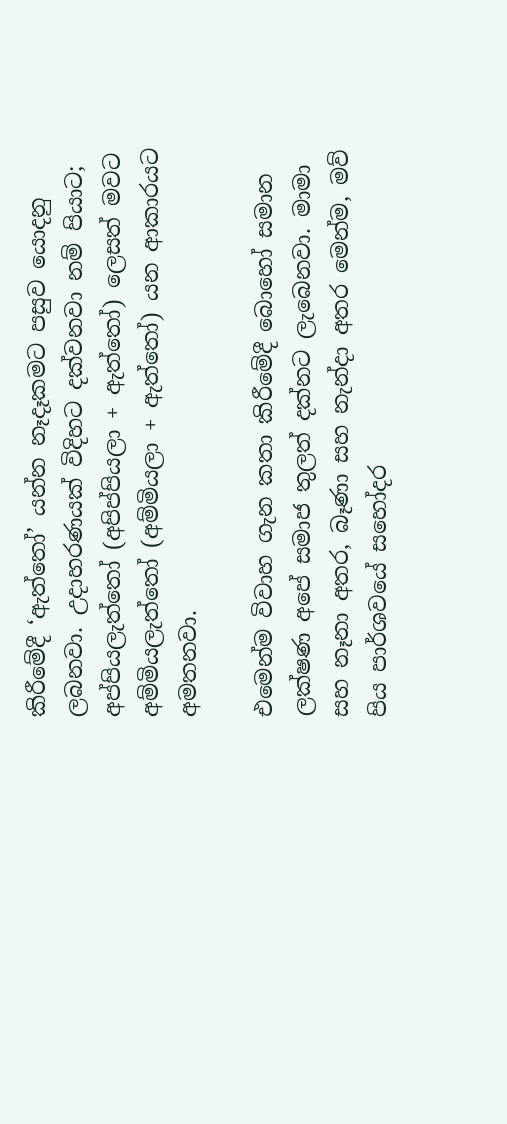කිරීමේදී ‘ඇත්‌තෝ’ යන්න නෑදෑකමට පසුව යොදනු ලබනවා. උදාහරණයක් විදිහට දක්වනවා නම් පියාට‍; අප්පියලැත්‌තෝ (අපිප්පියලා + ඇත්තෝ) ලෙසත් මවට අම්මියලැත්‌තෝ (අම්මියලා + ඇත්තෝ) යන ආකාරයට අමතනවා.

එමෙන්ම විවාහ ගැන කතා කිරීමේදී බොහෝ සමාන ලක්ෂණ අපේ සමාජ තුලත් දක්නට ලැබෙනවා. මාමා සහ නෑනා අතර, බෑණා සහ නැන්දා අතර ‌මෙන්ම, මව් පිය පාර්ශවයේ සහෝදර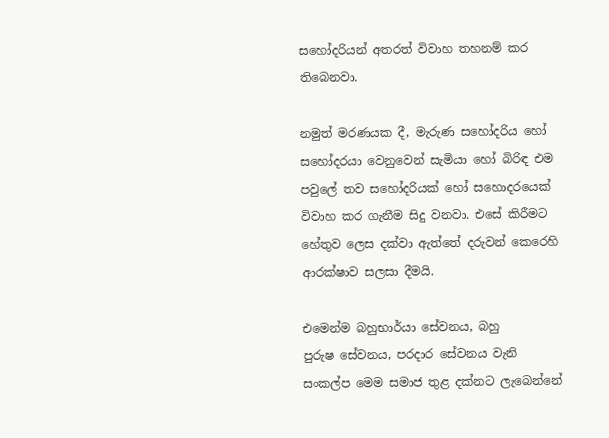සහෝදරියන් අතරත් විවාහ තහනම් කර තිබෙනවා.

නමුත් මරණයක දී, මැරුණ ස‌හෝදරිය ‌හෝ ස‌හෝදරයා ‌වෙනු‌වෙන් සැමියා ‌හෝ බිරිඳ එම පවු‌ලේ තව ස‌හෝදරියක් ‌හෝ ස‌හොදරයෙක් විවාහ කර ගැනීම සිදු වනවා. එසේ කිරීමට හේතුව ලෙස දක්වා ඇත්තේ දරුවන් කෙරෙහි ආරක්ෂාව සලසා දීමයි.

එමෙන්ම බහුභාර්යා ‌සේවනය‌, බහු පුරුෂ ‌සේවනය, පරදාර ‌සේවනය වැනි සංකල්ප මෙම සමාජ තුළ දක්නට ලැබෙන්නේ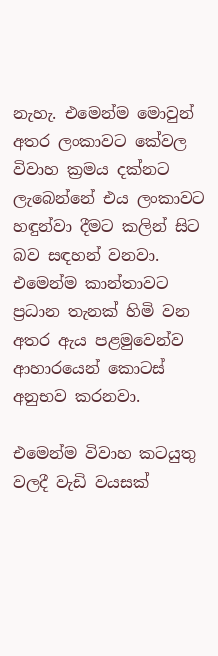නැහැ. එමෙන්ම මොවුන් අතර ලංකාවට කේවල විවාහ ක්‍රමය දක්නට ලැබෙන්නේ එය ලංකාවට හඳුන්වා දීමට කලින් සිට බව සඳහන් වනවා. එමෙන්ම කාන්තාවට ප්‍රධාන තැනක් හිමි වන අතර ඇය පළමුවෙන්ව ආහාරයෙන් කොටස් අනුභව කරනවා.

එමෙන්ම විවාහ කටයුතු වලදී වැඩි වයසක්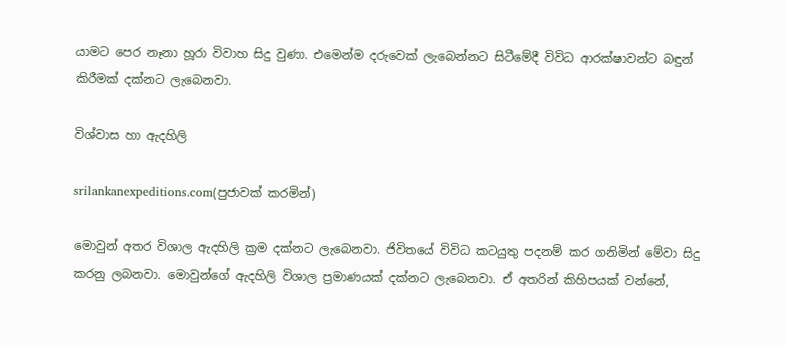යාමට පෙර නෑනා හූරා විවාහ සිදු වුණා. එමෙන්ම දරුවෙක් ලැබෙන්නට සිටීමේදී විවිධ ආරක්ෂාවන්ට බඳුන් කිරීමක් දක්නට ලැබෙනවා.

විශ්වාස හා ඇදහිලි

srilankanexpeditions.com(පුජාවක් කරමින්)

මොවුන් අතර විශාල ඇදහිලි ක්‍රම දක්නට ලැබෙනවා. ජිවිතයේ විවිධ කටයුතු පදනම් කර ගනිමින් මේවා සිදු කරනු ලබනවා. මොවුන්ගේ ඇදහිලි විශාල ප්‍රමාණයක් දක්නට ලැබෙනවා. ඒ අතරින් කිහිපයක් වන්නේ,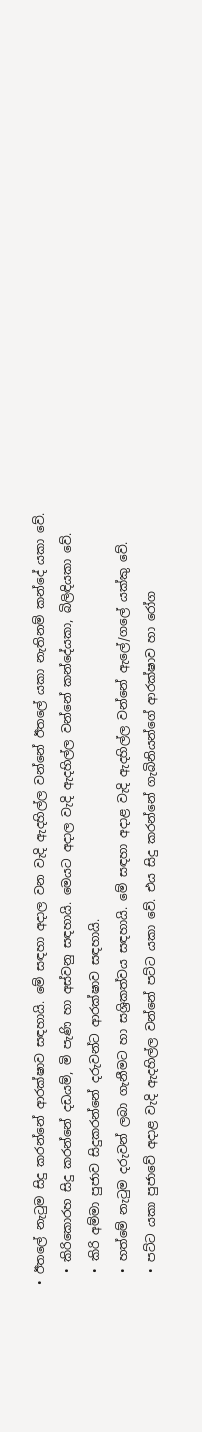• ඊතලේ නැටුම සිදු කරන්නේ ආරක්ෂාව සඳහායි. මේ සඳහා අදාල වන වැදි ඇදහිල්ල වන්නේ ඊතලේ යකා නැතිනම් කන්දේ යකා වේ.
  • කිරිකොරහ සිදු කරන්නේ දඩයම්, මි පැණි හා අස්වනු සඳහායි. මෙයට අදාල වැදි ඇදහිල්ල වන්නේ කන්දේයකා, බිලිඳියකා වේ.
  • කිරි අම්මා පුජාව සිදුකරන්නේ දරුවන්ට ආරක්ෂාව සඳහායි.
  • හත්මේ නැටුම දරුවන් ලබා ගැනීමට හා සශ්‍රිකත්වය සඳහායි. මේ සඳහා අදාළ වැදි ඇදහිල්ල වන්නේ ඇලේ/ගලේ යක්කු වේ.
  • පට්ට යකා පුජාවේ අදාළ වැදි ඇදහිල්ල වන්නේ පට්ට යකා වේ. එය සිදු කරන්නේ ගැබිනියන්ගේ ආරක්ෂාව හා රෝග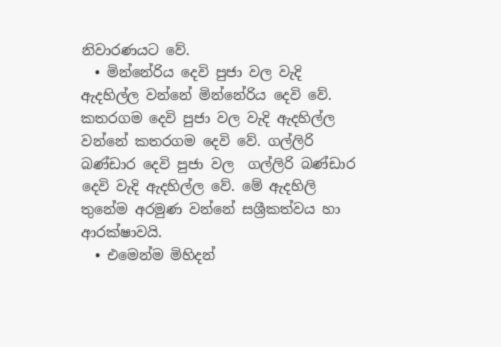නිවාරණයට වේ.
  • මින්නේරිය දෙවි පුජා වල වැදි ඇදහිල්ල වන්නේ මින්නේරිය දෙවි වේ. කතරගම දෙවි පුජා වල වැදි ඇදහිල්ල වන්නේ කතරගම දෙවි වේ. ගල්ලිරි බණ්ඩාර දෙවි පුජා වල  ගල්ලිරි බණ්ඩාර දෙවි වැදි ඇදහිල්ල වේ. මේ ඇදහිලි තුනේම අරමුණ වන්නේ සශ්‍රීකත්වය හා ආරක්ෂාවයි.
  • එමෙන්ම මිහිදන්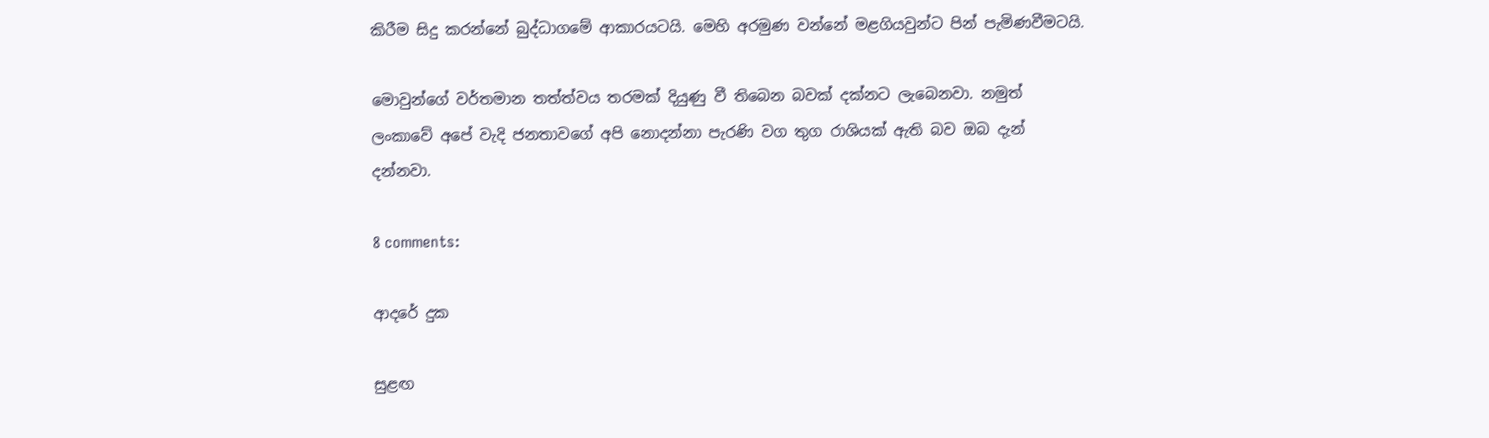කිරීම සිදු කරන්නේ බුද්ධාගමේ ආකාරයටයි. මෙහි අරමුණ වන්නේ මළගියවුන්ට පින් පැමිණවීමටයි.

මොවුන්ගේ වර්තමාන තත්ත්වය තරමක් දියුණු වී තිබෙන බවක් දක්නට ලැබෙනවා. නමුත් ලංකාවේ අපේ වැදි ජනතාවගේ අපි නොදන්නා පැරණි වග තුග රාශියක් ඇති බව ඔබ දැන් දන්නවා.

8 comments:

ආදරේ දුක

සුළඟ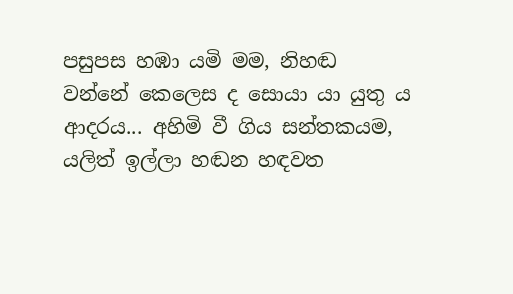පසුපස හඹා යමි මම, නිහඬ වන්නේ කෙලෙස ද සොයා යා යුතු ය ආදරය... අහිමි වී ගිය සන්තකයම, යලිත් ඉල්ලා හඬන හඳවත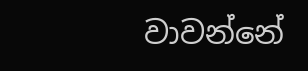වාවන්නේ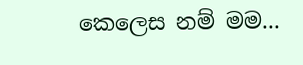කෙලෙස නම් මම...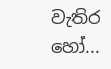වැතිර හෝ...